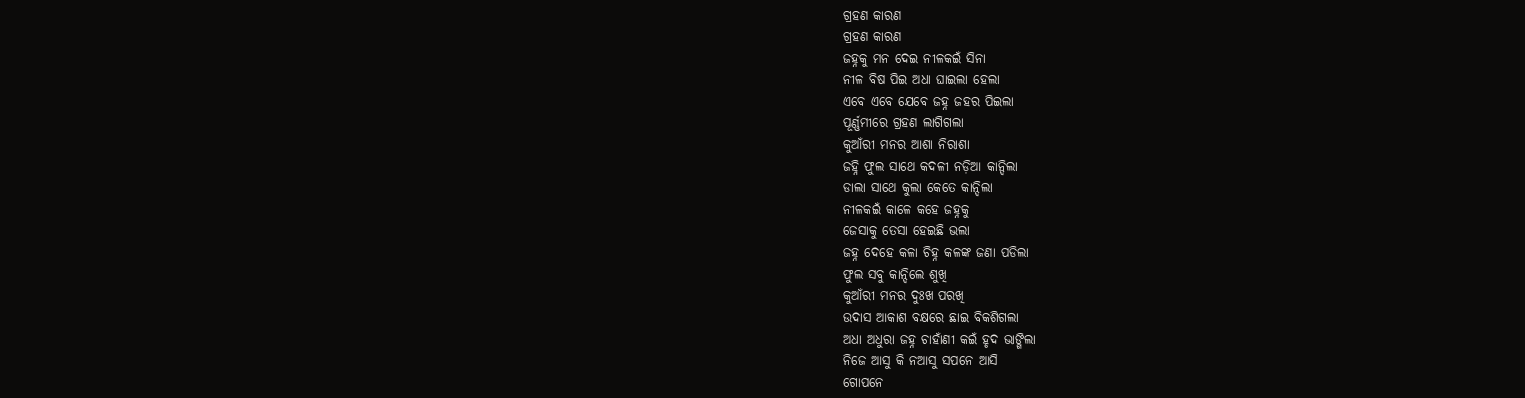ଗ୍ରହଣ କାରଣ
ଗ୍ରହଣ କାରଣ
ଜହ୍ନକୁ ମନ ଦେଇ ନୀଳକଇଁ ସିନା
ନୀଳ ବିଷ ପିଇ ଅଧା ଘାଇଲା ହେଲା
ଏବେ ଏବେ ଯେବେ ଜହ୍ନ ଜହର ପିଇଲା
ପୂର୍ଣ୍ଣମୀରେ ଗ୍ରହଣ ଲାଗିଗଲା
କୁଆଁରୀ ମନର ଆଶା ନିରାଶା
ଜହ୍ନି ଫୁଲ ସାଥେ କଦଳୀ ନଡ଼ିଆ କାନ୍ଦିଲା
ଡାଲା ସାଥେ କୁଲା କେତେ କାନ୍ଦିଲା
ନୀଳକଇଁ କାଳେ କହେ ଜହ୍ନକୁ
ଜେସାକୁ ତେସା ହେଇଛି ଭଲା
ଜହ୍ନ ଦେହେ କଳା ଚିହ୍ନ କଳଙ୍କ ଜଣା ପଡିଲା
ଫୁଲ ସବୁ କାନ୍ଦିଲେ ଶୁଖି
କୁଆଁରୀ ମନର ଦୁଃଖ ପରଖି
ଉଦାସ ଆକାଶ ବକ୍ଷରେ ଛାଇ ବିକଶିଗଲା
ଅଧା ଅଧୁରା ଜହ୍ନ ଚାହାଁଣୀ କଇଁ ହୃଦ ଭାଙ୍ଗିଲା
ନିଜେ ଆସୁ କି ନଆସୁ ସପନେ ଆସି
ଗୋପନେ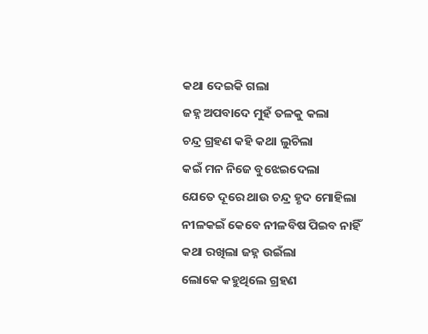କଥା ଦେଇକି ଗଲା
ଜହ୍ନ ଅପବାଦେ ମୁହଁ ତଳକୁ କଲା
ଚନ୍ଦ୍ର ଗ୍ରହଣ କହି କଥା ଲୁଚିଲା
କଇଁ ମନ ନିଜେ ବୁଝେଇଦେଲା
ଯେତେ ଦୂରେ ଥାଉ ଚନ୍ଦ୍ର ହୃଦ ମୋହିଲା
ନୀଳକଇଁ କେବେ ନୀଳବିଷ ପିଇବ ନାହିଁ
କଥା ରଖିଲା ଜହ୍ନ ଉଇଁଲା
ଲୋକେ କହୁଥିଲେ ଗ୍ରହଣ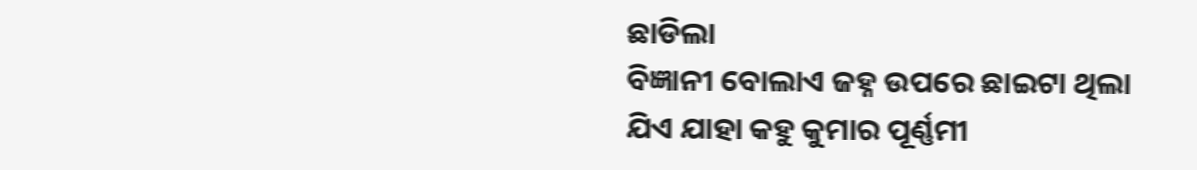ଛାଡିଲା
ବିଜ୍ଞାନୀ ବୋଲାଏ ଜହ୍ନ ଉପରେ ଛାଇଟା ଥିଲା
ଯିଏ ଯାହା କହୁ କୁମାର ପୂର୍ଣ୍ଣମୀ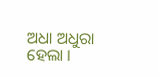ଅଧା ଅଧୁରା ହେଲା ।